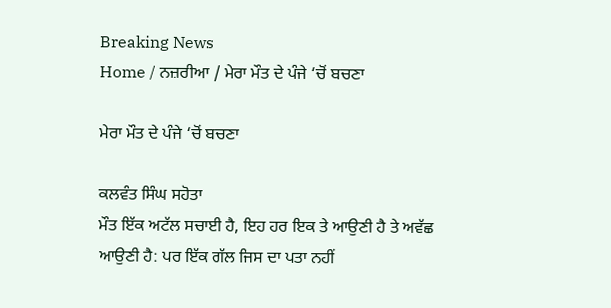Breaking News
Home / ਨਜ਼ਰੀਆ / ਮੇਰਾ ਮੌਤ ਦੇ ਪੰਜੇ ‘ਚੋਂ ਬਚਣਾ

ਮੇਰਾ ਮੌਤ ਦੇ ਪੰਜੇ ‘ਚੋਂ ਬਚਣਾ

ਕਲਵੰਤ ਸਿੰਘ ਸਹੋਤਾ
ਮੌਤ ਇੱਕ ਅਟੱਲ ਸਚਾਈ ਹੈ, ਇਹ ਹਰ ਇਕ ਤੇ ਆਉਣੀ ਹੈ ਤੇ ਅਵੱਛ ਆਉਣੀ ਹੈ: ਪਰ ਇੱਕ ਗੱਲ ਜਿਸ ਦਾ ਪਤਾ ਨਹੀਂ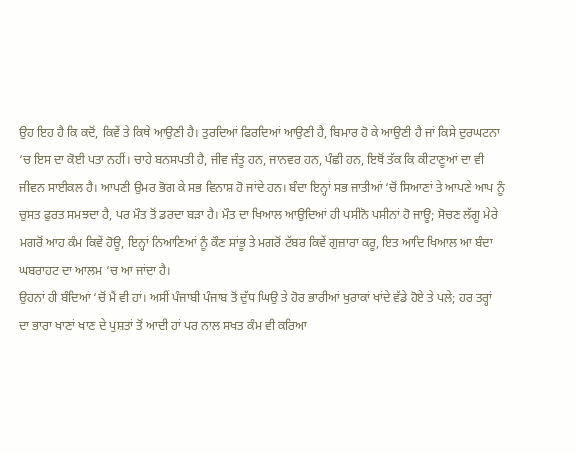ਉਹ ਇਹ ਹੈ ਕਿ ਕਦੋਂ, ਕਿਵੇਂ ਤੇ ਕਿਥੇ ਆਉਣੀ ਹੈ। ਤੁਰਦਿਆਂ ਫਿਰਦਿਆਂ ਆਉਣੀ ਹੈ, ਬਿਮਾਰ ਹੋ ਕੇ ਆਉਣੀ ਹੈ ਜਾਂ ਕਿਸੇ ਦੁਰਘਟਨਾ ‘ਚ ਇਸ ਦਾ ਕੋਈ ਪਤਾ ਨਹੀਂ। ਚਾਹੇ ਬਨਸਪਤੀ ਹੈ, ਜੀਵ ਜੰਤੂ ਹਨ, ਜਾਨਵਰ ਹਨ, ਪੰਛੀ ਹਨ, ਇਥੋਂ ਤੱਕ ਕਿ ਕੀਟਾਣੂਆਂ ਦਾ ਵੀ ਜੀਵਨ ਸਾਈਕਲ ਹੈ। ਆਪਣੀ ਉਮਰ ਭੋਗ ਕੇ ਸਭ ਵਿਨਾਸ਼ ਹੋ ਜਾਂਦੇ ਹਨ। ਬੰਦਾ ਇਨ੍ਹਾਂ ਸਭ ਜਾਤੀਆਂ ‘ਚੋਂ ਸਿਆਣਾਂ ਤੇ ਆਪਣੇ ਆਪ ਨੂੰ ਚੁਸਤ ਫੁਰਤ ਸਮਝਦਾ ਹੈ, ਪਰ ਮੌਤ ਤੋਂ ਡਰਦਾ ਬੜਾ ਹੈ। ਮੌਤ ਦਾ ਖਿਆਲ ਆਉਦਿਆਂ ਹੀ ਪਸੀਨੋ ਪਸੀਨਾਂ ਹੋ ਜਾਊ; ਸੋਚਣ ਲੱਗੂ ਮੇਰੇ ਮਗਰੋਂ ਆਹ ਕੰਮ ਕਿਵੇਂ ਹੋਊ, ਇਨ੍ਹਾਂ ਨਿਆਣਿਆਂ ਨੂੰ ਕੌਣ ਸਾਂਭੂ ਤੇ ਮਗਰੋਂ ਟੱਬਰ ਕਿਵੇਂ ਗੁਜ਼ਾਰਾ ਕਰੂ, ਇਤ ਆਦਿ ਖਿਆਲ ਆ ਬੰਦਾ ਘਬਰਾਹਟ ਦਾ ਆਲਮ ‘ਚ ਆ ਜਾਂਦਾ ਹੈ।
ਉਹਨਾਂ ਹੀ ਬੰਦਿਆਂ ‘ਚੋਂ ਮੈਂ ਵੀ ਹਾਂ। ਅਸੀਂ ਪੰਜਾਬੀ ਪੰਜਾਬ ਤੋਂ ਦੁੱਧ ਘਿਉ ਤੇ ਹੋਰ ਭਾਰੀਆਂ ਖੁਰਾਕਾਂ ਖਾਂਦੇ ਵੱਡੇ ਹੋਏ ਤੇ ਪਲੇ; ਹਰ ਤਰ੍ਹਾਂ ਦਾ ਭਾਰਾ ਖਾਣਾਂ ਖਾਣ ਦੇ ਪੁਸ਼ਤਾਂ ਤੋਂ ਆਦੀ ਹਾਂ ਪਰ ਨਾਲ ਸਖਤ ਕੰਮ ਵੀ ਕਰਿਆ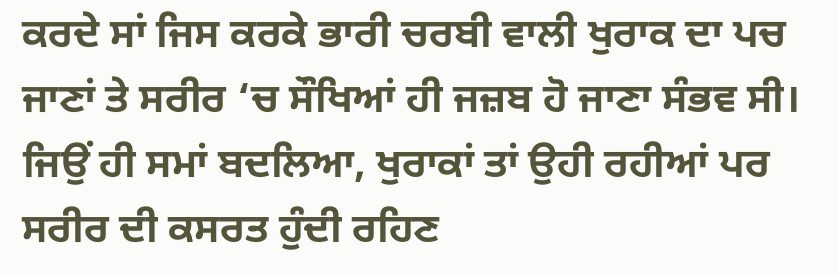ਕਰਦੇ ਸਾਂ ਜਿਸ ਕਰਕੇ ਭਾਰੀ ਚਰਬੀ ਵਾਲੀ ਖੁਰਾਕ ਦਾ ਪਚ ਜਾਣਾਂ ਤੇ ਸਰੀਰ ‘ਚ ਸੌਖਿਆਂ ਹੀ ਜਜ਼ਬ ਹੋ ਜਾਣਾ ਸੰਭਵ ਸੀ। ਜਿਉਂ ਹੀ ਸਮਾਂ ਬਦਲਿਆ, ਖੁਰਾਕਾਂ ਤਾਂ ਉਹੀ ਰਹੀਆਂ ਪਰ ਸਰੀਰ ਦੀ ਕਸਰਤ ਹੁੰਦੀ ਰਹਿਣ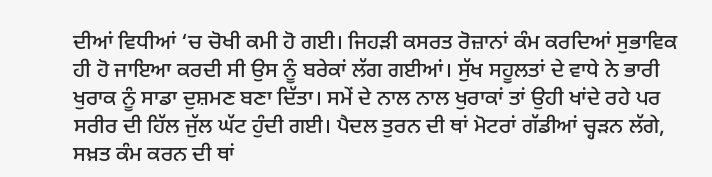ਦੀਆਂ ਵਿਧੀਆਂ ‘ਚ ਚੋਖੀ ਕਮੀ ਹੋ ਗਈ। ਜਿਹੜੀ ਕਸਰਤ ਰੋਜ਼ਾਨਾਂ ਕੰਮ ਕਰਦਿਆਂ ਸੁਭਾਵਿਕ ਹੀ ਹੋ ਜਾਇਆ ਕਰਦੀ ਸੀ ਉਸ ਨੂੰ ਬਰੇਕਾਂ ਲੱਗ ਗਈਆਂ। ਸੁੱਖ ਸਹੂਲਤਾਂ ਦੇ ਵਾਧੇ ਨੇ ਭਾਰੀ ਖੁਰਾਕ ਨੂੰ ਸਾਡਾ ਦੁਸ਼ਮਣ ਬਣਾ ਦਿੱਤਾ। ਸਮੇਂ ਦੇ ਨਾਲ ਨਾਲ ਖੁਰਾਕਾਂ ਤਾਂ ਉਹੀ ਖਾਂਦੇ ਰਹੇ ਪਰ ਸਰੀਰ ਦੀ ਹਿੱਲ ਜੁੱਲ ਘੱਟ ਹੁੰਦੀ ਗਈ। ਪੈਦਲ ਤੁਰਨ ਦੀ ਥਾਂ ਮੋਟਰਾਂ ਗੱਡੀਆਂ ਚ੍ਹੜਨ ਲੱਗੇ, ਸਖ਼ਤ ਕੰਮ ਕਰਨ ਦੀ ਥਾਂ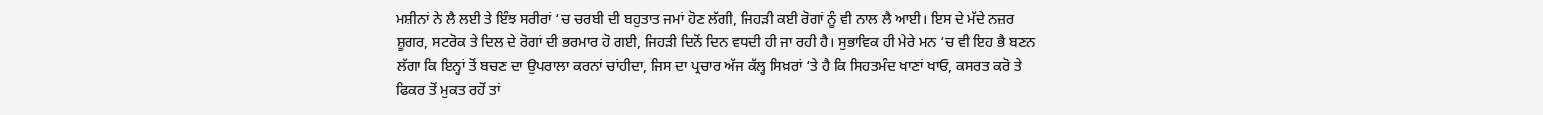ਮਸ਼ੀਨਾਂ ਨੇ ਲੈ ਲਈ ਤੇ ਇੰਝ ਸਰੀਰਾਂ ‘ਚ ਚਰਬੀ ਦੀ ਬਹੁਤਾਤ ਜਮਾਂ ਹੋਣ ਲੱਗੀ, ਜਿਹੜੀ ਕਈ ਰੋਗਾਂ ਨੂੰ ਵੀ ਨਾਲ ਲੈ ਆਈ। ਇਸ ਦੇ ਮੱਦੇ ਨਜ਼ਰ ਸ਼ੂਗਰ, ਸਟਰੋਕ ਤੇ ਦਿਲ ਦੇ ਰੋਗਾਂ ਦੀ ਭਰਮਾਰ ਹੋ ਗਈ, ਜਿਹੜੀ ਦਿਨੋਂ ਦਿਨ ਵਧਦੀ ਹੀ ਜਾ ਰਹੀ ਹੈ। ਸੁਭਾਵਿਕ ਹੀ ਮੇਰੇ ਮਨ ‘ਚ ਵੀ ਇਹ ਭੈ ਬਣਨ ਲੱਗਾ ਕਿ ਇਨ੍ਹਾਂ ਤੋਂ ਬਚਣ ਦਾ ਉਪਰਾਲਾ ਕਰਨਾਂ ਚਾਂਹੀਦਾ, ਜਿਸ ਦਾ ਪ੍ਰਚਾਰ ਅੱਜ ਕੱਲ੍ਹ ਸਿਖ਼ਰਾਂ ‘ਤੇ ਹੈ ਕਿ ਸਿਹਤਮੰਦ ਖਾਣਾਂ ਖਾਓ, ਕਸਰਤ ਕਰੋ ਤੇ ਫਿਕਰ ਤੋਂ ਮੁਕਤ ਰਹੋਂ ਤਾਂ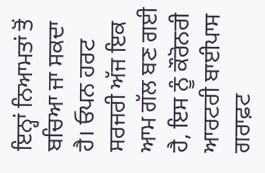ਇਨ੍ਹਾਂ ਨਿਆਮਤਾਂ ਤੋਂ ਬਚਿਆ ਜਾ ਸਕਦਾ ਹੈ। ਓਪਨ ਹਰਟ ਸਰਜਰੀ ਅੱਜ ਇਕ ਆਮ ਗੱਲ ਬਣ ਗਈ ਹੈ, ਇਸ ਨੂੰ ਕੌਰੋਨਰੀ ਆਰਟਰੀ ਬਾਈਪਾਸ ਗਰਾਫ਼ਟ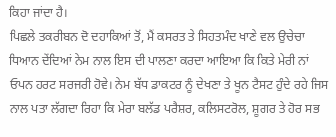ਕਿਹਾ ਜਾਂਦਾ ਹੈ।
ਪਿਛਲੇ ਤਕਰੀਬਨ ਦੋ ਦਹਾਕਿਆਂ ਤੋਂ, ਮੈਂ ਕਸਰਤ ਤੇ ਸਿਹਤਮੰਦ ਖਾਣੇ ਵਲ ਉਚੇਚਾ ਧਿਆਨ ਦੇਂਦਿਆਂ ਨੇਮ ਨਾਲ ਇਸ ਦੀ ਪਾਲਣਾ ਕਰਦਾ ਆਇਆ ਕਿ ਕਿਤੇ ਮੇਰੀ ਨਾਂ ਓਪਨ ਹਰਟ ਸਰਜਰੀ ਹੋਵੇ। ਨੇਮ ਬੱਧ ਡਾਕਟਰ ਨੂੰ ਦੇਖਣਾ ਤੇ ਖੂਨ ਟੈਸਟ ਹੁੰਦੇ ਰਹੇ ਜਿਸ ਨਾਲ ਪਤਾ ਲੱਗਦਾ ਰਿਹਾ ਕਿ ਮੇਰਾ ਬਲੱਡ ਪਰੈਸ਼ਰ, ਕਲਿਸਟਰੋਲ, ਸ਼ੂਗਰ ਤੇ ਹੋਰ ਸਭ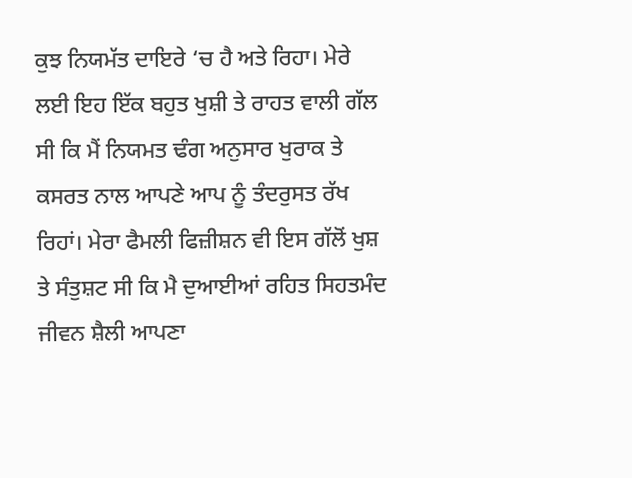ਕੁਝ ਨਿਯਮੱਤ ਦਾਇਰੇ ‘ਚ ਹੈ ਅਤੇ ਰਿਹਾ। ਮੇਰੇ ਲਈ ਇਹ ਇੱਕ ਬਹੁਤ ਖੁਸ਼ੀ ਤੇ ਰਾਹਤ ਵਾਲੀ ਗੱਲ ਸੀ ਕਿ ਮੈਂ ਨਿਯਮਤ ਢੰਗ ਅਨੁਸਾਰ ਖੁਰਾਕ ਤੇ ਕਸਰਤ ਨਾਲ ਆਪਣੇ ਆਪ ਨੂੰ ਤੰਦਰੁਸਤ ਰੱਖ ਰਿਹਾਂ। ਮੇਰਾ ਫੈਮਲੀ ਫਿਜ਼ੀਸ਼ਨ ਵੀ ਇਸ ਗੱਲੋਂ ਖੁਸ਼ ਤੇ ਸੰਤੁਸ਼ਟ ਸੀ ਕਿ ਮੈ ਦੁਆਈਆਂ ਰਹਿਤ ਸਿਹਤਮੰਦ ਜੀਵਨ ਸ਼ੈਲੀ ਆਪਣਾ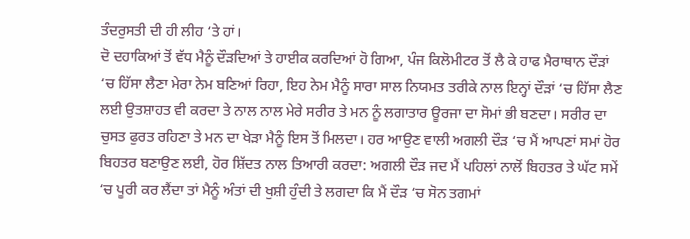ਤੰਦਰੁਸਤੀ ਦੀ ਹੀ ਲੀਹ ‘ਤੇ ਹਾਂ।
ਦੋ ਦਹਾਕਿਆਂ ਤੋਂ ਵੱਧ ਮੈਨੂੰ ਦੌੜਦਿਆਂ ਤੇ ਹਾਈਕ ਕਰਦਿਆਂ ਹੋ ਗਿਆ, ਪੰਜ ਕਿਲੋਮੀਟਰ ਤੋਂ ਲੈ ਕੇ ਹਾਫ ਮੈਰਾਥਾਨ ਦੌੜਾਂ ‘ਚ ਹਿੱਸਾ ਲੈਣਾ ਮੇਰਾ ਨੇਮ ਬਣਿਆਂ ਰਿਹਾ, ਇਹ ਨੇਮ ਮੈਨੂੰ ਸਾਰਾ ਸਾਲ ਨਿਯਮਤ ਤਰੀਕੇ ਨਾਲ ਇਨ੍ਹਾਂ ਦੌੜਾਂ ‘ਚ ਹਿੱਸਾ ਲੈਣ ਲਈ ਉਤਸ਼ਾਹਤ ਵੀ ਕਰਦਾ ਤੇ ਨਾਲ ਨਾਲ ਮੇਰੇ ਸਰੀਰ ਤੇ ਮਨ ਨੂੰ ਲਗਾਤਾਰ ਊਰਜਾ ਦਾ ਸੋਮਾਂ ਭੀ ਬਣਦਾ। ਸਰੀਰ ਦਾ ਚੁਸਤ ਫੁਰਤ ਰਹਿਣਾ ਤੇ ਮਨ ਦਾ ਖੇੜਾ ਮੈਨੂੰ ਇਸ ਤੋਂ ਮਿਲਦਾ। ਹਰ ਆਉਣ ਵਾਲੀ ਅਗਲੀ ਦੌੜ ‘ਚ ਮੈਂ ਆਪਣਾਂ ਸਮਾਂ ਹੋਰ ਬਿਹਤਰ ਬਣਾਉਣ ਲਈ, ਹੋਰ ਸ਼ਿੱਦਤ ਨਾਲ ਤਿਆਰੀ ਕਰਦਾ: ਅਗਲੀ ਦੌੜ ਜਦ ਮੈਂ ਪਹਿਲਾਂ ਨਾਲੋਂ ਬਿਹਤਰ ਤੇ ਘੱਟ ਸਮੇਂ ‘ਚ ਪੂਰੀ ਕਰ ਲੈਂਦਾ ਤਾਂ ਮੈਨੂੰ ਅੰਤਾਂ ਦੀ ਖੁਸ਼ੀ ਹੁੰਦੀ ਤੇ ਲਗਦਾ ਕਿ ਮੈਂ ਦੌੜ ‘ਚ ਸੋਨ ਤਗਮਾਂ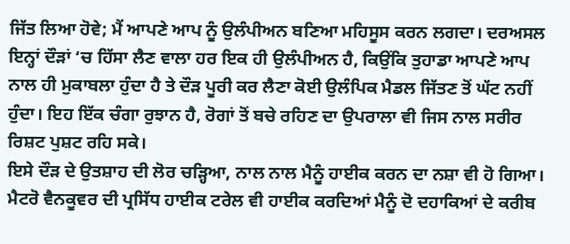ਜਿੱਤ ਲਿਆ ਹੋਵੇ; ਮੈਂ ਆਪਣੇ ਆਪ ਨੂੰ ਉਲੰਪੀਅਨ ਬਣਿਆ ਮਹਿਸੂਸ ਕਰਨ ਲਗਦਾ। ਦਰਅਸਲ ਇਨ੍ਹਾਂ ਦੌੜਾਂ ‘ਚ ਹਿੱਸਾ ਲੈਣ ਵਾਲਾ ਹਰ ਇਕ ਹੀ ਉਲੰਪੀਅਨ ਹੈ, ਕਿਉਂਕਿ ਤੁਹਾਡਾ ਆਪਣੇ ਆਪ ਨਾਲ ਹੀ ਮੁਕਾਬਲਾ ਹੁੰਦਾ ਹੈ ਤੇ ਦੌੜ ਪੂਰੀ ਕਰ ਲੈਣਾ ਕੋਈ ਉਲੰਪਿਕ ਮੈਡਲ ਜਿੱਤਣ ਤੋਂ ਘੱਟ ਨਹੀਂ ਹੁੰਦਾ। ਇਹ ਇੱਕ ਚੰਗਾ ਰੁਝਾਨ ਹੈ, ਰੋਗਾਂ ਤੋਂ ਬਚੇ ਰਹਿਣ ਦਾ ਉਪਰਾਲਾ ਵੀ ਜਿਸ ਨਾਲ ਸਰੀਰ ਰਿਸ਼ਟ ਪੁਸ਼ਟ ਰਹਿ ਸਕੇ।
ਇਸੇ ਦੌੜ ਦੇ ਉਤਸ਼ਾਹ ਦੀ ਲੋਰ ਚੜ੍ਹਿਆ, ਨਾਲ ਨਾਲ ਮੈਨੂੰ ਹਾਈਕ ਕਰਨ ਦਾ ਨਸ਼ਾ ਵੀ ਹੋ ਗਿਆ। ਮੈਟਰੋ ਵੈਨਕੂਵਰ ਦੀ ਪ੍ਰਸਿੱਧ ਹਾਈਕ ਟਰੇਲ ਵੀ ਹਾਈਕ ਕਰਦਿਆਂ ਮੈਨੂੰ ਦੋ ਦਹਾਕਿਆਂ ਦੇ ਕਰੀਬ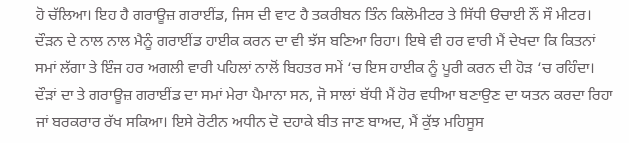ਹੋ ਚੱਲਿਆ। ਇਹ ਹੈ ਗਰਾਊਜ਼ ਗਰਾਈਂਡ, ਜਿਸ ਦੀ ਵਾਟ ਹੈ ਤਕਰੀਬਨ ਤਿੰਨ ਕਿਲੋਮੀਟਰ ਤੇ ਸਿੱਧੀ ੳਚਾਈ ਨੌਂ ਸੌ ਮੀਟਰ। ਦੌੜਨ ਦੇ ਨਾਲ ਨਾਲ ਮੈਨੂੰ ਗਰਾਈਂਡ ਹਾਈਕ ਕਰਨ ਦਾ ਵੀ ਝੱਸ ਬਣਿਆ ਰਿਹਾ। ਇਥੇ ਵੀ ਹਰ ਵਾਰੀ ਮੈਂ ਦੇਖਦਾ ਕਿ ਕਿਤਨਾਂ ਸਮਾਂ ਲੱਗਾ ਤੇ ਇੰਜ ਹਰ ਅਗਲੀ ਵਾਰੀ ਪਹਿਲਾਂ ਨਾਲੋਂ ਬਿਹਤਰ ਸਮੇਂ ‘ਚ ਇਸ ਹਾਈਕ ਨੂੰ ਪੂਰੀ ਕਰਨ ਦੀ ਹੋੜ ‘ਚ ਰਹਿੰਦਾ। ਦੌੜਾਂ ਦਾ ਤੇ ਗਰਾਊਜ਼ ਗਰਾਈਂਡ ਦਾ ਸਮਾਂ ਮੇਰਾ ਪੈਮਾਨਾ ਸਨ, ਜੋ ਸਾਲਾਂ ਬੱਧੀ ਮੈਂ ਹੋਰ ਵਧੀਆ ਬਣਾਉਣ ਦਾ ਯਤਨ ਕਰਦਾ ਰਿਹਾ ਜਾਂ ਬਰਕਰਾਰ ਰੱਖ ਸਕਿਆ। ਇਸੇ ਰੋਟੀਨ ਅਧੀਨ ਦੋ ਦਹਾਕੇ ਬੀਤ ਜਾਣ ਬਾਅਦ, ਮੈਂ ਕੁੱਝ ਮਹਿਸੂਸ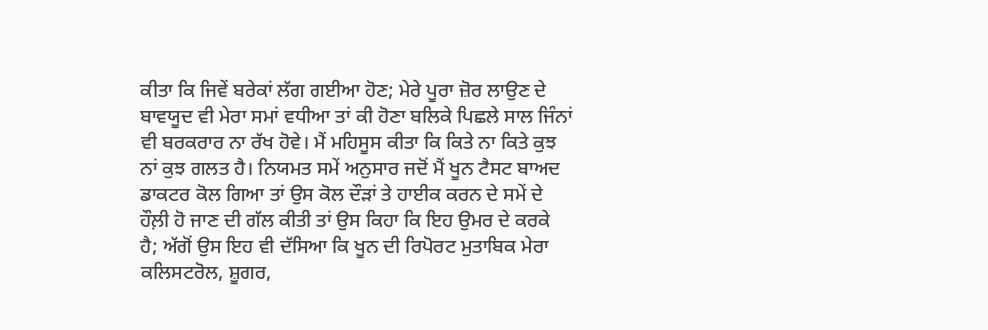ਕੀਤਾ ਕਿ ਜਿਵੇਂ ਬਰੇਕਾਂ ਲੱਗ ਗਈਆ ਹੋਣ; ਮੇਰੇ ਪੂਰਾ ਜ਼ੋਰ ਲਾਉਣ ਦੇ ਬਾਵਯੂਦ ਵੀ ਮੇਰਾ ਸਮਾਂ ਵਧੀਆ ਤਾਂ ਕੀ ਹੋਣਾ ਬਲਿਕੇ ਪਿਛਲੇ ਸਾਲ ਜਿੰਨਾਂ ਵੀ ਬਰਕਰਾਰ ਨਾ ਰੱਖ ਹੋਵੇ। ਮੈਂ ਮਹਿਸੂਸ ਕੀਤਾ ਕਿ ਕਿਤੇ ਨਾ ਕਿਤੇ ਕੁਝ ਨਾਂ ਕੁਝ ਗਲਤ ਹੈ। ਨਿਯਮਤ ਸਮੇਂ ਅਨੁਸਾਰ ਜਦੋਂ ਮੈਂ ਖੂਨ ਟੈਸਟ ਬਾਅਦ ਡਾਕਟਰ ਕੋਲ ਗਿਆ ਤਾਂ ਉਸ ਕੋਲ ਦੌੜਾਂ ਤੇ ਹਾਈਕ ਕਰਨ ਦੇ ਸਮੇਂ ਦੇ ਹੌਲ਼ੀ ਹੋ ਜਾਣ ਦੀ ਗੱਲ ਕੀਤੀ ਤਾਂ ਉਸ ਕਿਹਾ ਕਿ ਇਹ ਉਮਰ ਦੇ ਕਰਕੇ ਹੈ; ਅੱਗੋਂ ਉਸ ਇਹ ਵੀ ਦੱਸਿਆ ਕਿ ਖੂਨ ਦੀ ਰਿਪੋਰਟ ਮੁਤਾਬਿਕ ਮੇਰਾ ਕਲਿਸਟਰੋਲ, ਸ਼ੂਗਰ,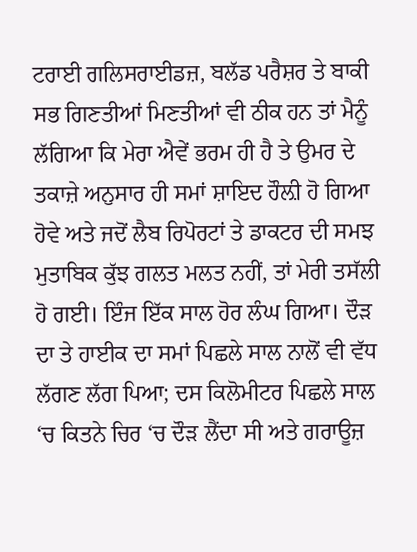ਟਰਾਈ ਗਲਿਸਰਾਈਡਜ਼, ਬਲੱਡ ਪਰੈਸ਼ਰ ਤੇ ਬਾਕੀ ਸਭ ਗਿਣਤੀਆਂ ਮਿਣਤੀਆਂ ਵੀ ਠੀਕ ਹਨ ਤਾਂ ਮੈਨੂੰ ਲੱਗਿਆ ਕਿ ਮੇਰਾ ਐਵੇਂ ਭਰਮ ਹੀ ਹੈ ਤੇ ਉਮਰ ਦੇ ਤਕਾਜ਼ੇ ਅਨੁਸਾਰ ਹੀ ਸਮਾਂ ਸ਼ਾਇਦ ਹੌਲ਼ੀ ਹੋ ਗਿਆ ਹੋਵੇ ਅਤੇ ਜਦੋਂ ਲੈਬ ਰਿਪੋਰਟਾਂ ਤੇ ਡਾਕਟਰ ਦੀ ਸਮਝ ਮੁਤਾਬਿਕ ਕੁੱਝ ਗਲਤ ਮਲਤ ਨਹੀਂ, ਤਾਂ ਮੇਰੀ ਤਸੱਲੀ ਹੋ ਗਈ। ਇੰਜ ਇੱਕ ਸਾਲ ਹੋਰ ਲੰਘ ਗਿਆ। ਦੌੜ ਦਾ ਤੇ ਹਾਈਕ ਦਾ ਸਮਾਂ ਪਿਛਲੇ ਸਾਲ ਨਾਲੋਂ ਵੀ ਵੱਧ ਲੱਗਣ ਲੱਗ ਪਿਆ; ਦਸ ਕਿਲੋਮੀਟਰ ਪਿਛਲੇ ਸਾਲ ‘ਚ ਕਿਤਨੇ ਚਿਰ ‘ਚ ਦੌੜ ਲੈਂਦਾ ਸੀ ਅਤੇ ਗਰਾਊਜ਼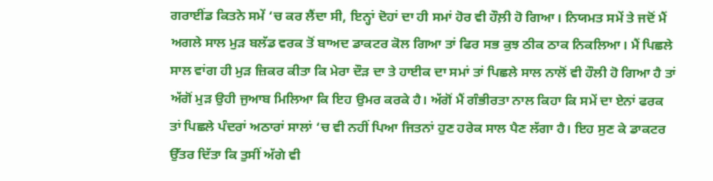ਗਰਾਈਂਡ ਕਿਤਨੇ ਸਮੇਂ ‘ਚ ਕਰ ਲੈਂਦਾ ਸੀ, ਇਨ੍ਹਾਂ ਦੋਹਾਂ ਦਾ ਹੀ ਸਮਾਂ ਹੋਰ ਵੀ ਹੌਲ਼ੀ ਹੋ ਗਿਆ। ਨਿਯਮਤ ਸਮੇਂ ਤੇ ਜਦੋਂ ਮੈਂ ਅਗਲੇ ਸਾਲ ਮੁੜ ਬਲੱਡ ਵਰਕ ਤੋਂ ਬਾਅਦ ਡਾਕਟਰ ਕੋਲ ਗਿਆ ਤਾਂ ਫਿਰ ਸਭ ਕੁਝ ਠੀਕ ਠਾਕ ਨਿਕਲਿਆ। ਮੈਂ ਪਿਛਲੇ ਸਾਲ ਵਾਂਗ ਹੀ ਮੁੜ ਜ਼ਿਕਰ ਕੀਤਾ ਕਿ ਮੇਰਾ ਦੌੜ ਦਾ ਤੇ ਹਾਈਕ ਦਾ ਸਮਾਂ ਤਾਂ ਪਿਛਲੇ ਸਾਲ ਨਾਲੋਂ ਵੀ ਹੌਲੀ ਹੋ ਗਿਆ ਹੈ ਤਾਂ ਅੱਗੋਂ ਮੁੜ ਉਹੀ ਜੁਆਬ ਮਿਲਿਆ ਕਿ ਇਹ ਉਮਰ ਕਰਕੇ ਹੈ। ਅੱਗੋਂ ਮੈਂ ਗੰਭੀਰਤਾ ਨਾਲ ਕਿਹਾ ਕਿ ਸਮੇਂ ਦਾ ਏਨਾਂ ਫਰਕ ਤਾਂ ਪਿਛਲੇ ਪੰਦਰਾਂ ਅਠਾਰਾਂ ਸਾਲਾਂ ‘ਚ ਵੀ ਨਹੀਂ ਪਿਆ ਜਿਤਨਾਂ ਹੁਣ ਹਰੇਕ ਸਾਲ ਪੈਣ ਲੱਗਾ ਹੈ। ਇਹ ਸੁਣ ਕੇ ਡਾਕਟਰ ਉੱਤਰ ਦਿੱਤਾ ਕਿ ਤੁਸੀਂ ਅੱਗੇ ਵੀ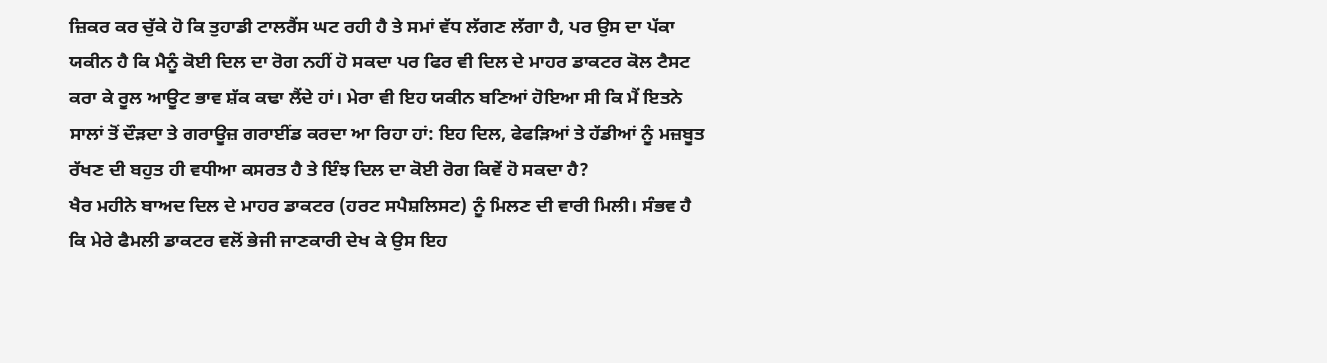ਜ਼ਿਕਰ ਕਰ ਚੁੱਕੇ ਹੋ ਕਿ ਤੁਹਾਡੀ ਟਾਲਰੈਂਸ ਘਟ ਰਹੀ ਹੈ ਤੇ ਸਮਾਂ ਵੱਧ ਲੱਗਣ ਲੱਗਾ ਹੈ, ਪਰ ਉਸ ਦਾ ਪੱਕਾ ਯਕੀਨ ਹੈ ਕਿ ਮੈਨੂੰ ਕੋਈ ਦਿਲ ਦਾ ਰੋਗ ਨਹੀਂ ਹੋ ਸਕਦਾ ਪਰ ਫਿਰ ਵੀ ਦਿਲ ਦੇ ਮਾਹਰ ਡਾਕਟਰ ਕੋਲ ਟੈਸਟ ਕਰਾ ਕੇ ਰੂਲ ਆਊਟ ਭਾਵ ਸ਼ੱਕ ਕਢਾ ਲੈਂਦੇ ਹਾਂ। ਮੇਰਾ ਵੀ ਇਹ ਯਕੀਨ ਬਣਿਆਂ ਹੋਇਆ ਸੀ ਕਿ ਮੈਂ ਇਤਨੇ ਸਾਲਾਂ ਤੋਂ ਦੌੜਦਾ ਤੇ ਗਰਾਊਜ਼ ਗਰਾਈਂਡ ਕਰਦਾ ਆ ਰਿਹਾ ਹਾਂ: ਇਹ ਦਿਲ, ਫੇਫੜਿਆਂ ਤੇ ਹੱਡੀਆਂ ਨੂੰ ਮਜ਼ਬੂਤ ਰੱਖਣ ਦੀ ਬਹੁਤ ਹੀ ਵਧੀਆ ਕਸਰਤ ਹੈ ਤੇ ਇੰਝ ਦਿਲ ਦਾ ਕੋਈ ਰੋਗ ਕਿਵੇਂ ਹੋ ਸਕਦਾ ਹੈ?
ਖੈਰ ਮਹੀਨੇ ਬਾਅਦ ਦਿਲ ਦੇ ਮਾਹਰ ਡਾਕਟਰ (ਹਰਟ ਸਪੈਸ਼ਲਿਸਟ) ਨੂੰ ਮਿਲਣ ਦੀ ਵਾਰੀ ਮਿਲੀ। ਸੰਭਵ ਹੈ ਕਿ ਮੇਰੇ ਫੈਮਲੀ ਡਾਕਟਰ ਵਲੋਂ ਭੇਜੀ ਜਾਣਕਾਰੀ ਦੇਖ ਕੇ ਉਸ ਇਹ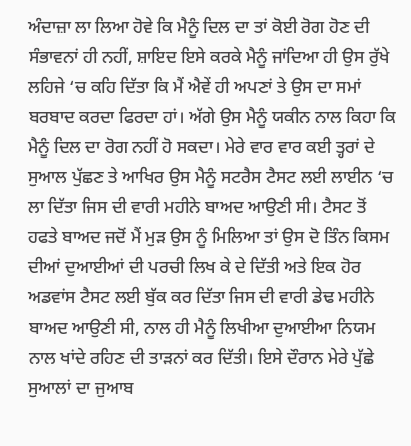ਅੰਦਾਜ਼ਾ ਲਾ ਲਿਆ ਹੋਵੇ ਕਿ ਮੈਨੂੰ ਦਿਲ ਦਾ ਤਾਂ ਕੋਈ ਰੋਗ ਹੋਣ ਦੀ ਸੰਭਾਵਨਾਂ ਹੀ ਨਹੀਂ, ਸ਼ਾਇਦ ਇਸੇ ਕਰਕੇ ਮੈਨੂੰ ਜਾਂਦਿਆ ਹੀ ਉਸ ਰੁੱਖੇ ਲਹਿਜੇ ‘ਚ ਕਹਿ ਦਿੱਤਾ ਕਿ ਮੈਂ ਐਵੇਂ ਹੀ ਅਪਣਾਂ ਤੇ ਉਸ ਦਾ ਸਮਾਂ ਬਰਬਾਦ ਕਰਦਾ ਫਿਰਦਾ ਹਾਂ। ਅੱਗੇ ਉਸ ਮੈਨੂੰ ਯਕੀਨ ਨਾਲ ਕਿਹਾ ਕਿ ਮੈਨੂੰ ਦਿਲ ਦਾ ਰੋਗ ਨਹੀਂ ਹੋ ਸਕਦਾ। ਮੇਰੇ ਵਾਰ ਵਾਰ ਕਈ ਤ੍ਹਰਾਂ ਦੇ ਸੁਆਲ ਪੁੱਛਣ ਤੇ ਆਖਿਰ ਉਸ ਮੈਨੂੰ ਸਟਰੈਸ ਟੈਸਟ ਲਈ ਲਾਈਨ ‘ਚ ਲਾ ਦਿੱਤਾ ਜਿਸ ਦੀ ਵਾਰੀ ਮਹੀਨੇ ਬਾਅਦ ਆਉਣੀ ਸੀ। ਟੈਸਟ ਤੋਂ ਹਫਤੇ ਬਾਅਦ ਜਦੋਂ ਮੈਂ ਮੁੜ ਉਸ ਨੂੰ ਮਿਲਿਆ ਤਾਂ ਉਸ ਦੋ ਤਿੰਨ ਕਿਸਮ ਦੀਆਂ ਦੁਆਈਆਂ ਦੀ ਪਰਚੀ ਲਿਖ ਕੇ ਦੇ ਦਿੱਤੀ ਅਤੇ ਇਕ ਹੋਰ ਅਡਵਾਂਸ ਟੈਸਟ ਲਈ ਬੁੱਕ ਕਰ ਦਿੱਤਾ ਜਿਸ ਦੀ ਵਾਰੀ ਡੇਢ ਮਹੀਨੇ ਬਾਅਦ ਆਉਣੀ ਸੀ, ਨਾਲ ਹੀ ਮੈਨੂੰ ਲਿਖੀਆ ਦੁਆਈਆ ਨਿਯਮ ਨਾਲ ਖਾਂਦੇ ਰਹਿਣ ਦੀ ਤਾੜਨਾਂ ਕਰ ਦਿੱਤੀ। ਇਸੇ ਦੌਰਾਨ ਮੇਰੇ ਪੁੱਛੇ ਸੁਆਲਾਂ ਦਾ ਜੁਆਬ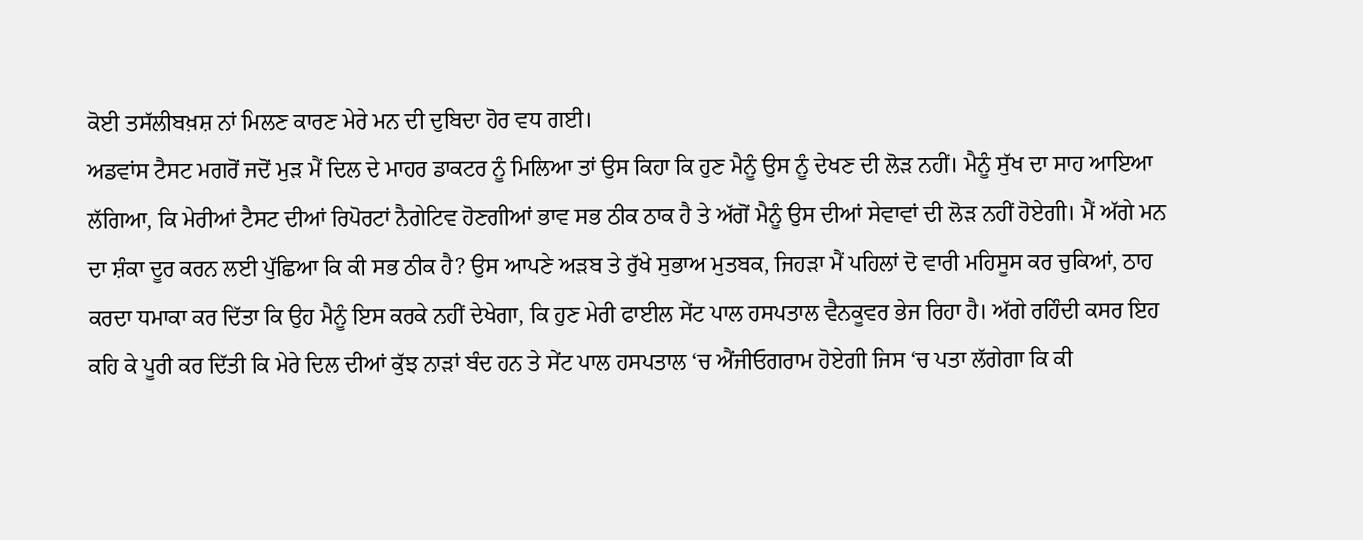ਕੋਈ ਤਸੱਲੀਬਖ਼ਸ਼ ਨਾਂ ਮਿਲਣ ਕਾਰਣ ਮੇਰੇ ਮਨ ਦੀ ਦੁਬਿਦਾ ਹੋਰ ਵਧ ਗਈ।
ਅਡਵਾਂਸ ਟੈਸਟ ਮਗਰੋਂ ਜਦੋਂ ਮੁੜ ਮੈਂ ਦਿਲ ਦੇ ਮਾਹਰ ਡਾਕਟਰ ਨੂੰ ਮਿਲਿਆ ਤਾਂ ਉਸ ਕਿਹਾ ਕਿ ਹੁਣ ਮੈਨੂੰ ਉਸ ਨੂੰ ਦੇਖਣ ਦੀ ਲੋੜ ਨਹੀਂ। ਮੈਨੂੰ ਸੁੱਖ ਦਾ ਸਾਹ ਆਇਆ ਲੱਗਿਆ, ਕਿ ਮੇਰੀਆਂ ਟੈਸਟ ਦੀਆਂ ਰਿਪੋਰਟਾਂ ਨੈਗੇਟਿਵ ਹੋਣਗੀਆਂ ਭਾਵ ਸਭ ਠੀਕ ਠਾਕ ਹੈ ਤੇ ਅੱਗੋਂ ਮੈਨੂੰ ਉਸ ਦੀਆਂ ਸੇਵਾਵਾਂ ਦੀ ਲੋੜ ਨਹੀਂ ਹੋਏਗੀ। ਮੈਂ ਅੱਗੇ ਮਨ ਦਾ ਸ਼ੰਕਾ ਦੂਰ ਕਰਨ ਲਈ ਪੁੱਛਿਆ ਕਿ ਕੀ ਸਭ ਠੀਕ ਹੈ? ਉਸ ਆਪਣੇ ਅੜਬ ਤੇ ਰੁੱਖੇ ਸੁਭਾਅ ਮੁਤਬਕ, ਜਿਹੜਾ ਮੈਂ ਪਹਿਲਾਂ ਦੋ ਵਾਰੀ ਮਹਿਸੂਸ ਕਰ ਚੁਕਿਆਂ, ਠਾਹ ਕਰਦਾ ਧਮਾਕਾ ਕਰ ਦਿੱਤਾ ਕਿ ਉਹ ਮੈਨੂੰ ਇਸ ਕਰਕੇ ਨਹੀਂ ਦੇਖੇਗਾ, ਕਿ ਹੁਣ ਮੇਰੀ ਫਾਈਲ ਸੇਂਟ ਪਾਲ ਹਸਪਤਾਲ ਵੈਨਕੂਵਰ ਭੇਜ ਰਿਹਾ ਹੈ। ਅੱਗੇ ਰਹਿੰਦੀ ਕਸਰ ਇਹ ਕਹਿ ਕੇ ਪੂਰੀ ਕਰ ਦਿੱਤੀ ਕਿ ਮੇਰੇ ਦਿਲ ਦੀਆਂ ਕੁੱਝ ਨਾੜਾਂ ਬੰਦ ਹਨ ਤੇ ਸੇਂਟ ਪਾਲ ਹਸਪਤਾਲ ‘ਚ ਐਂਜੀਓਗਰਾਮ ਹੋਏਗੀ ਜਿਸ ‘ਚ ਪਤਾ ਲੱਗੇਗਾ ਕਿ ਕੀ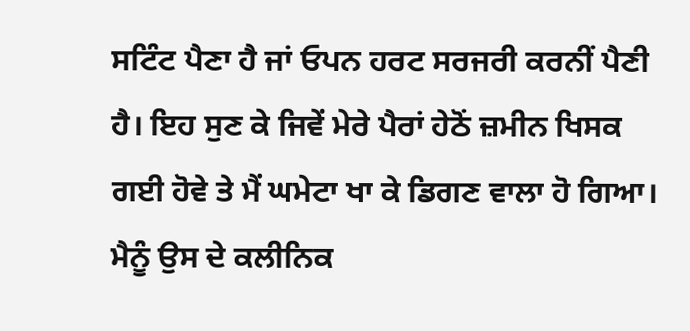ਸਟਿੰਟ ਪੈਣਾ ਹੈ ਜਾਂ ਓਪਨ ਹਰਟ ਸਰਜਰੀ ਕਰਨੀਂ ਪੈਣੀ ਹੈ। ਇਹ ਸੁਣ ਕੇ ਜਿਵੇਂ ਮੇਰੇ ਪੈਰਾਂ ਹੇਠੋਂ ਜ਼ਮੀਨ ਖਿਸਕ ਗਈ ਹੋਵੇ ਤੇ ਮੈਂ ਘਮੇਟਾ ਖਾ ਕੇ ਡਿਗਣ ਵਾਲਾ ਹੋ ਗਿਆ। ਮੈਨੂੰ ਉਸ ਦੇ ਕਲੀਨਿਕ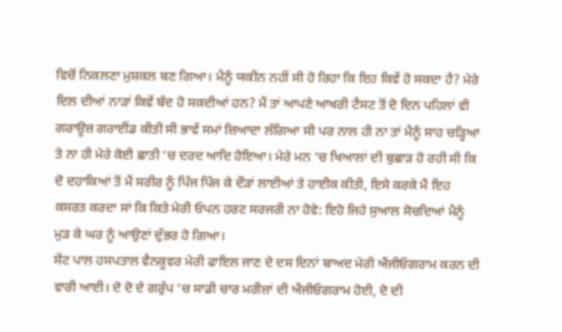ਵਿਚੋਂ ਨਿਕਲਣਾ ਮੁਸ਼ਕਲ ਬਣ ਗਿਆ। ਮੈਨੂੰ ਯਕੀਨ ਨਹੀਂ ਸੀ ਹੋ ਰਿਹਾ ਕਿ ਇਹ ਕਿਵੇਂ ਹੋ ਸਕਦਾ ਹੈ? ਮੇਰੇ ਦਿਲ ਦੀਆਂ ਨਾੜਾਂ ਕਿਵੇਂ ਬੰਦ ਹੋ ਸਕਦੀਆਂ ਹਨ? ਮੈਂ ਤਾਂ ਆਪਣੇ ਆਖਰੀ ਟੈਸਟ ਤੋਂ ਦੋ ਦਿਨ ਪਹਿਲਾਂ ਵੀ ਗਰਾਊਜ਼ ਗਰਾਈਂਡ ਕੀਤੀ ਸੀ ਭਾਵੇਂ ਸਮਾਂ ਜ਼ਿਆਦਾ ਲੱਗਿਆ ਸੀ ਪਰ ਨਾਲ ਹੀ ਨਾ ਤਾਂ ਮੈਨੂੰ ਸਾਹ ਚੜ੍ਹਿਆ ਤੇ ਨਾ ਹੀ ਮੇਰੇ ਕੋਈ ਛਾਤੀ ‘ਚ ਦਰਦ ਆਦਿ ਹੋਇਆ। ਮੇਰੇ ਮਨ ‘ਚ ਖਿਆਲਾਂ ਦੀ ਬੁਛਾੜ ਹੋ ਰਹੀ ਸੀ ਕਿ ਦੋ ਦਹਾਕਿਆਂ ਤੋਂ ਮੈਂ ਸਰੀਰ ਨੂੰ ਪਿੰਜ ਪਿੰਜ ਕੇ ਦੌੜਾਂ ਲਾਈਆਂ ਤੇ ਹਾਈਕ ਕੀਤੀ, ਇਸੇ ਕਰਕੇ ਮੈਂ ਇਹ ਕਸਰਤ ਕਰਦਾ ਸਾਂ ਕਿ ਕਿਤੇ ਮੇਰੀ ਓਪਨ ਹਰਟ ਸਰਜਰੀ ਨਾ ਹੋਵੇ: ਇਹੋ ਜਿਹੇ ਸੁਆਲ ਸੋਚਦਿਆਂ ਮੈਨੂੰ ਮੁੜ ਕੇ ਘਰ ਨੂੰ ਆਉਣਾਂ ਦੁੱਭਰ ਹੋ ਗਿਆ।
ਸੇਂਟ ਪਾਲ ਹਸਪਤਾਲ ਵੈਨਕੂਵਰ ਮੇਰੀ ਫਾਇਲ ਜਾਣ ਦੇ ਦਸ ਦਿਨਾਂ ਬਾਅਦ ਮੇਰੀ ਐਂਜੀਓਗਰਾਮ ਕਰਨ ਦੀ ਵਾਰੀ ਆਈ। ਦੋ ਦੋ ਦੇ ਗਰੁੱਪ ‘ਚ ਸਾਡੀ ਚਾਰ ਮਰੀਜ਼ਾਂ ਦੀ ਐਂਜੀਓਗਰਾਮ ਹੋਈ, ਦੋ ਦੀ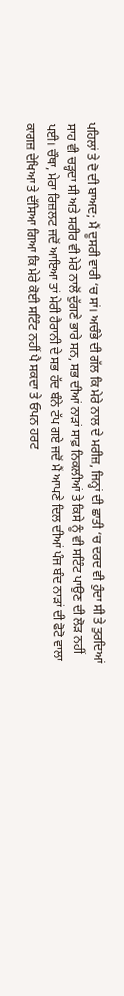ਪਹਿਲਾਂ ਤੇ ਦੋ ਦੀ ਬਾਅਦ; ਮੈਂ ਦੂਸਰੀ ਵਾਰੀ ‘ਚ ਸਾਂ। ਅਚੰਭੇ ਦੀ ਗੱਲ ਕਿ ਮੇਰੇ ਨਾਲ ਦੇ ਮਰੀਜ਼, ਜਿਨ੍ਹਾਂ ਦੀ ਛਾਤੀ ‘ਚ ਦਰਦ ਵੀ ਹੁੰਦਾ ਸੀ ਤੇ ਤੁਰਦਿਆਂ ਸਾਹ ਵੀ ਚੜ੍ਹਦਾ ਸੀ ਅਤੇ ਸਰੀਰ ਵੀ ਮੇਰੇ ਨਾਲੋਂ ਦੁੱਗਣੇ ਭਾਰੇ ਸਨ, ਸਭ ਦੀਆਂ ਨਾੜਾਂ ਸਾਫ਼ ਨਿਕਲੀਆਂ ਤੇ ਕਿਸੇ ਨੂੰ ਵੀ ਸਟਿੰਟ ਪਾਉਣ ਦੀ ਲੋੜ ਨਹੀਂ ਪਈ। ਚੌਥਾ, ਮੇਰਾ ਰਿਜ਼ਲਟ ਜਦੋਂ ਆਇਆ ਤਾਂ ਮੇਰੀ ਹੈਰਾਨੀ ਦੇ ਸਭ ਹੱਦ ਬੰਨੇ ਟੱਪ ਗਏ ਜਦੋਂ ਮੈਂ ਆਪਣੇ ਦਿਲ ਦੀਆਂ ਪੰਜ ਬੰਦ ਨਾੜਾਂ ਦੀ ਫੋਟੋ ਵਾਲਾ ਕਾਗਜ਼ ਦੇਖਿਆ ਤੇ ਦੱਸਿਆ ਗਿਆ ਕਿ ਮੇਰੇ ਕੋਈ ਸਟਿੰਟ ਨਹੀਂ ਪੈ ਸਕਦਾ ਤੇ ਓਪਨ ਹਰਟ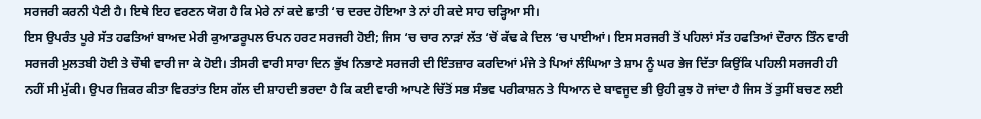ਸਰਜਰੀ ਕਰਨੀ ਪੈਣੀ ਹੈ। ਇਥੇ ਇਹ ਵਰਣਨ ਯੋਗ ਹੈ ਕਿ ਮੇਰੇ ਨਾਂ ਕਦੇ ਛਾਤੀ ‘ਚ ਦਰਦ ਹੋਇਆ ਤੇ ਨਾਂ ਹੀ ਕਦੇ ਸਾਹ ਚੜ੍ਹਿਆ ਸੀ।
ਇਸ ਉਪਰੰਤ ਪੂਰੇ ਸੱਤ ਹਫਤਿਆਂ ਬਾਅਦ ਮੇਰੀ ਕੁਆਡਰੂਪਲ ਓਪਨ ਹਰਟ ਸਰਜਰੀ ਹੋਈ; ਜਿਸ ‘ਚ ਚਾਰ ਨਾੜਾਂ ਲੱਤ ‘ਚੋਂ ਕੱਢ ਕੇ ਦਿਲ ‘ਚ ਪਾਈਆਂ। ਇਸ ਸਰਜਰੀ ਤੋਂ ਪਹਿਲਾਂ ਸੱਤ ਹਫਤਿਆਂ ਦੌਰਾਨ ਤਿੰਨ ਵਾਰੀ ਸਰਜਰੀ ਮੁਲਤਬੀ ਹੋਈ ਤੇ ਚੌਥੀ ਵਾਰੀ ਜਾ ਕੇ ਹੋਈ। ਤੀਸਰੀ ਵਾਰੀ ਸਾਰਾ ਦਿਨ ਭੁੱਖ ਨਿਭਾਣੇ ਸਰਜਰੀ ਦੀ ਇੰਤਜ਼ਾਰ ਕਰਦਿਆਂ ਮੰਜੇ ਤੇ ਪਿਆਂ ਲੰਘਿਆ ਤੇ ਸ਼ਾਮ ਨੂੰ ਘਰ ਭੇਜ ਦਿੱਤਾ ਕਿਉਂਕਿ ਪਹਿਲੀ ਸਰਜਰੀ ਹੀ ਨਹੀਂ ਸੀ ਮੁੱਕੀ। ਉਪਰ ਜ਼ਿਕਰ ਕੀਤਾ ਵਿਰਤਾਂਤ ਇਸ ਗੱਲ ਦੀ ਸ਼ਾਹਦੀ ਭਰਦਾ ਹੈ ਕਿ ਕਈ ਵਾਰੀ ਆਪਣੇ ਚਿੱਤੋਂ ਸਭ ਸੰਭਵ ਪਰੀਕਾਸ਼ਨ ਤੇ ਧਿਆਨ ਦੇ ਬਾਵਜੂਦ ਭੀ ਉਹੀ ਕੁਝ ਹੋ ਜਾਂਦਾ ਹੈ ਜਿਸ ਤੋਂ ਤੁਸੀਂ ਬਚਣ ਲਈ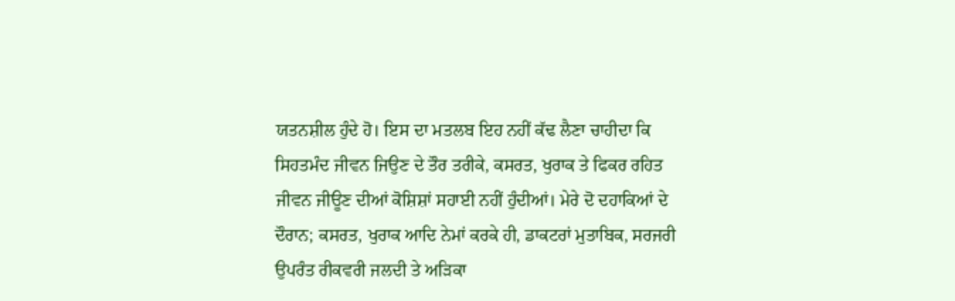ਯਤਨਸ਼ੀਲ ਹੁੰਦੇ ਹੋ। ਇਸ ਦਾ ਮਤਲਬ ਇਹ ਨਹੀਂ ਕੱਢ ਲੈਣਾ ਚਾਹੀਦਾ ਕਿ ਸਿਹਤਮੰਦ ਜੀਵਨ ਜਿਉਣ ਦੇ ਤੌਰ ਤਰੀਕੇ, ਕਸਰਤ, ਖੁਰਾਕ ਤੇ ਫਿਕਰ ਰਹਿਤ ਜੀਵਨ ਜੀਊਣ ਦੀਆਂ ਕੋਸ਼ਿਸ਼ਾਂ ਸਹਾਈ ਨਹੀਂ ਹੁੰਦੀਆਂ। ਮੇਰੇ ਦੋ ਦਹਾਕਿਆਂ ਦੇ ਦੌਰਾਨ; ਕਸਰਤ, ਖੁਰਾਕ ਆਦਿ ਨੇਮਾਂ ਕਰਕੇ ਹੀ, ਡਾਕਟਰਾਂ ਮੁਤਾਬਿਕ, ਸਰਜਰੀ ਉਪਰੰਤ ਰੀਕਵਰੀ ਜਲਦੀ ਤੇ ਅੜਿਕਾ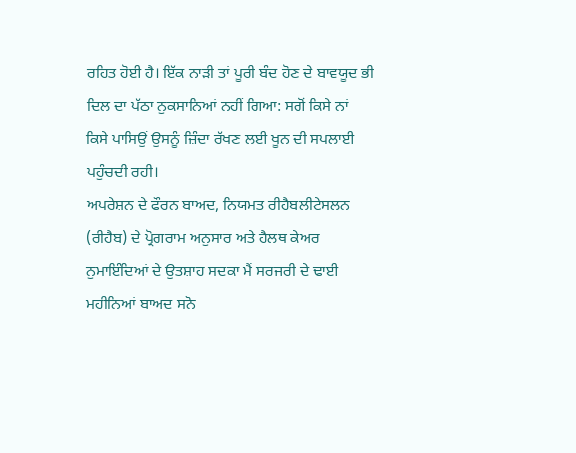ਰਹਿਤ ਹੋਈ ਹੈ। ਇੱਕ ਨਾੜੀ ਤਾਂ ਪੂਰੀ ਬੰਦ ਹੋਣ ਦੇ ਬਾਵਯੂਦ ਭੀ ਦਿਲ ਦਾ ਪੱਠਾ ਨੁਕਸਾਨਿਆਂ ਨਹੀਂ ਗਿਆ: ਸਗੋਂ ਕਿਸੇ ਨਾਂ ਕਿਸੇ ਪਾਸਿਉਂ ਉਸਨੂੰ ਜ਼ਿੰਦਾ ਰੱਖਣ ਲਈ ਖੂਨ ਦੀ ਸਪਲਾਈ ਪਹੁੰਚਦੀ ਰਹੀ।
ਅਪਰੇਸ਼ਨ ਦੇ ਫੌਰਨ ਬਾਅਦ, ਨਿਯਮਤ ਰੀਹੈਬਲੀਟੇਸਲਨ (ਰੀਹੈਬ) ਦੇ ਪ੍ਰੋਗਰਾਮ ਅਨੁਸਾਰ ਅਤੇ ਹੈਲਥ ਕੇਅਰ ਨੁਮਾਇੰਦਿਆਂ ਦੇ ਉਤਸ਼ਾਹ ਸਦਕਾ ਮੈਂ ਸਰਜਰੀ ਦੇ ਢਾਈ ਮਹੀਨਿਆਂ ਬਾਅਦ ਸਨੋ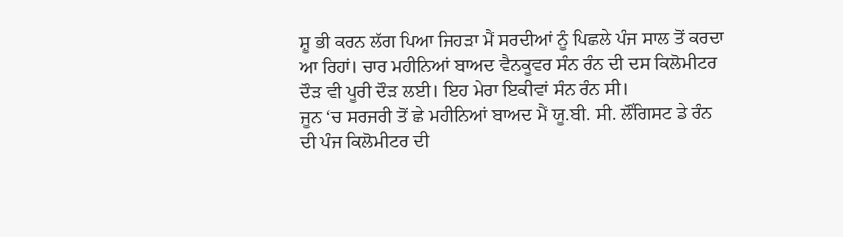ਸ਼ੂ ਭੀ ਕਰਨ ਲੱਗ ਪਿਆ ਜਿਹੜਾ ਮੈਂ ਸਰਦੀਆਂ ਨੂੰ ਪਿਛਲੇ ਪੰਜ ਸਾਲ ਤੋਂ ਕਰਦਾ ਆ ਰਿਹਾਂ। ਚਾਰ ਮਹੀਨਿਆਂ ਬਾਅਦ ਵੈਨਕੂਵਰ ਸੰਨ ਰੰਨ ਦੀ ਦਸ ਕਿਲੋਮੀਟਰ ਦੌੜ ਵੀ ਪੂਰੀ ਦੌੜ ਲਈ। ਇਹ ਮੇਰਾ ਇਕੀਵਾਂ ਸੰਨ ਰੰਨ ਸੀ।
ਜੂਨ ‘ਚ ਸਰਜਰੀ ਤੋਂ ਛੇ ਮਹੀਨਿਆਂ ਬਾਅਦ ਮੈਂ ਯੂ.ਬੀ. ਸੀ. ਲੌਂਗਿਸਟ ਡੇ ਰੰਨ ਦੀ ਪੰਜ ਕਿਲੋਮੀਟਰ ਦੀ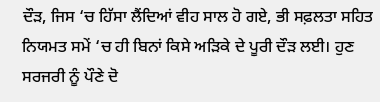ਦੌੜ, ਜਿਸ ‘ਚ ਹਿੱਸਾ ਲੈਂਦਿਆਂ ਵੀਹ ਸਾਲ ਹੋ ਗਏ, ਭੀ ਸਫ਼ਲਤਾ ਸਹਿਤ ਨਿਯਮਤ ਸਮੇਂ ‘ਚ ਹੀ ਬਿਨਾਂ ਕਿਸੇ ਅੜਿਕੇ ਦੇ ਪੂਰੀ ਦੌੜ ਲਈ। ਹੁਣ ਸਰਜਰੀ ਨੂੰ ਪੌਣੇ ਦੋ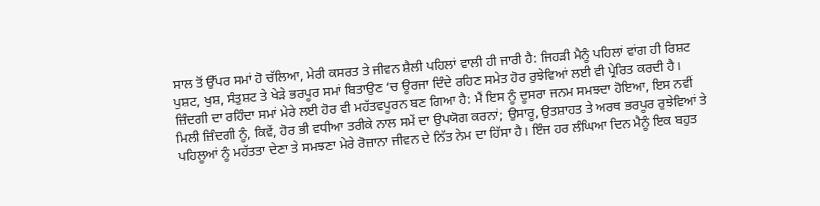ਸਾਲ ਤੋਂ ਉੱਪਰ ਸਮਾਂ ਹੋ ਚੱਲਿਆ, ਮੇਰੀ ਕਸਰਤ ਤੇ ਜੀਵਨ ਸ਼ੈਲੀ ਪਹਿਲਾਂ ਵਾਲੀ ਹੀ ਜਾਰੀ ਹੈ: ਜਿਹੜੀ ਮੈਨੂੰ ਪਹਿਲਾਂ ਵਾਂਗ ਹੀ ਰਿਸ਼ਟ ਪੁਸ਼ਟ, ਖੁਸ਼, ਸੰਤੁਸ਼ਟ ਤੇ ਖੇੜੇ ਭਰਪੂਰ ਸਮਾਂ ਬਿਤਾਉਣ ‘ਚ ਊਰਜਾ ਦਿੰਦੇ ਰਹਿਣ ਸਮੇਤ ਹੋਰ ਰੁਝੇਵਿਆਂ ਲਈ ਵੀ ਪ੍ਰੇਰਿਤ ਕਰਦੀ ਹੈ।
ਜ਼ਿੰਦਗੀ ਦਾ ਰਹਿੰਦਾ ਸਮਾਂ ਮੇਰੇ ਲਈ ਹੋਰ ਵੀ ਮਹੱਤਵਪੂਰਨ ਬਣ ਗਿਆ ਹੈ: ਮੈਂ ਇਸ ਨੂੰ ਦੂਸਰਾ ਜਨਮ ਸਮਝਦਾ ਹੋਇਆ, ਇਸ ਨਵੀਂ ਮਿਲੀ ਜ਼ਿੰਦਗੀ ਨੂੰ, ਕਿਵੇਂ, ਹੋਰ ਭੀ ਵਧੀਆ ਤਰੀਕੇ ਨਾਲ ਸਮੇਂ ਦਾ ਉਪਯੋਗ ਕਰਨਾਂ; ਉਸਾਰੂ, ਉਤਸ਼ਾਹਤ ਤੇ ਅਰਥ ਭਰਪੂਰ ਰੁਝੇਵਿਆਂ ਤੇ ਪਹਿਲੂਆਂ ਨੂੰ ਮਹੱਤਤਾ ਦੇਣਾ ਤੇ ਸਮਝਣਾ ਮੇਰੇ ਰੋਜ਼ਾਨਾ ਜੀਵਨ ਦੇ ਨਿੱਤ ਨੇਮ ਦਾ ਹਿੱਸਾ ਹੈ। ਇੰਜ ਹਰ ਲੰਘਿਆ ਦਿਨ ਮੈਨੂੰ ਇਕ ਬਹੁਤ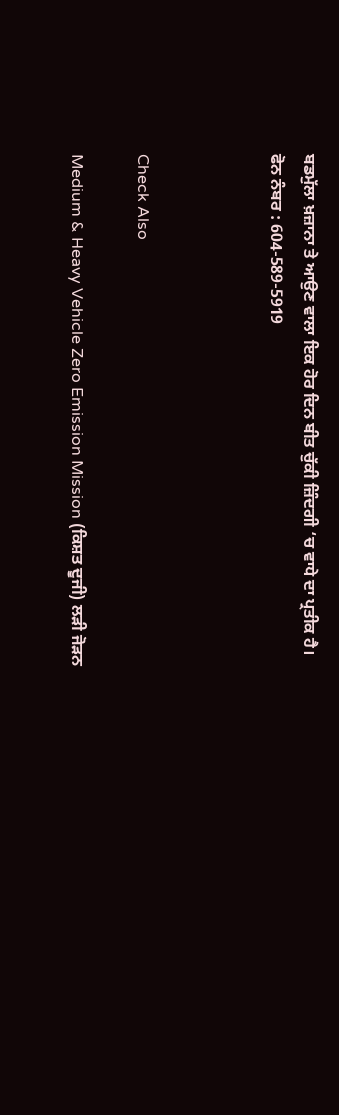ਬਡਮੁੱਲਾ ਖ਼ਜ਼ਾਨਾ ਤੇ ਆਉਣ ਵਾਲਾ ਇਕ ਹੋਰ ਦਿਨ ਬੀਤ ਚੁੱਕੀ ਜ਼ਿੰਦਗੀ ‘ਚ ਵਾਧੇ ਦਾ ਪ੍ਰਤੀਕ ਹੈ।
ਫੋਨ ਨੰਬਰ : 604-589-5919



Check Also

Medium & Heavy Vehicle Zero Emission Mission (ਕਿਸ਼ਤ ਦੂਜੀ) ਲੜੀ ਜੋੜਨ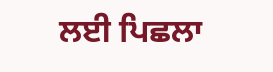ਲਈ ਪਿਛਲਾ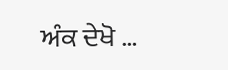ਅੰਕ ਦੇਖੋ …